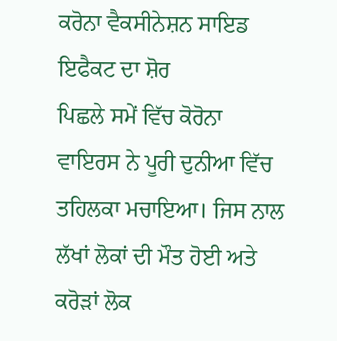ਕਰੋਨਾ ਵੈਕਸੀਨੇਸ਼ਨ ਸਾਇਡ ਇਫੈਕਟ ਦਾ ਸ਼ੋਰ
ਪਿਛਲੇ ਸਮੇਂ ਵਿੱਚ ਕੋਰੋਨਾ ਵਾਇਰਸ ਨੇ ਪੂਰੀ ਦੁਨੀਆ ਵਿੱਚ ਤਹਿਲਕਾ ਮਚਾਇਆ। ਜਿਸ ਨਾਲ ਲੱਖਾਂ ਲੋਕਾਂ ਦੀ ਮੌਤ ਹੋਈ ਅਤੇ ਕਰੋੜਾਂ ਲੋਕ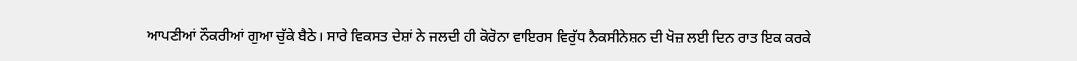ਆਪਣੀਆਂ ਨੌਕਰੀਆਂ ਗੁਆ ਚੁੱਕੇ ਬੈਠੇ। ਸਾਰੇ ਵਿਕਸਤ ਦੇਸ਼ਾਂ ਨੇ ਜਲਦੀ ਹੀ ਕੋਰੋਨਾ ਵਾਇਰਸ ਵਿਰੁੱਧ ਨੈਕਸੀਨੇਸ਼ਨ ਦੀ ਖੋਜ਼ ਲਈ ਦਿਨ ਰਾਤ ਇਕ ਕਰਕੇ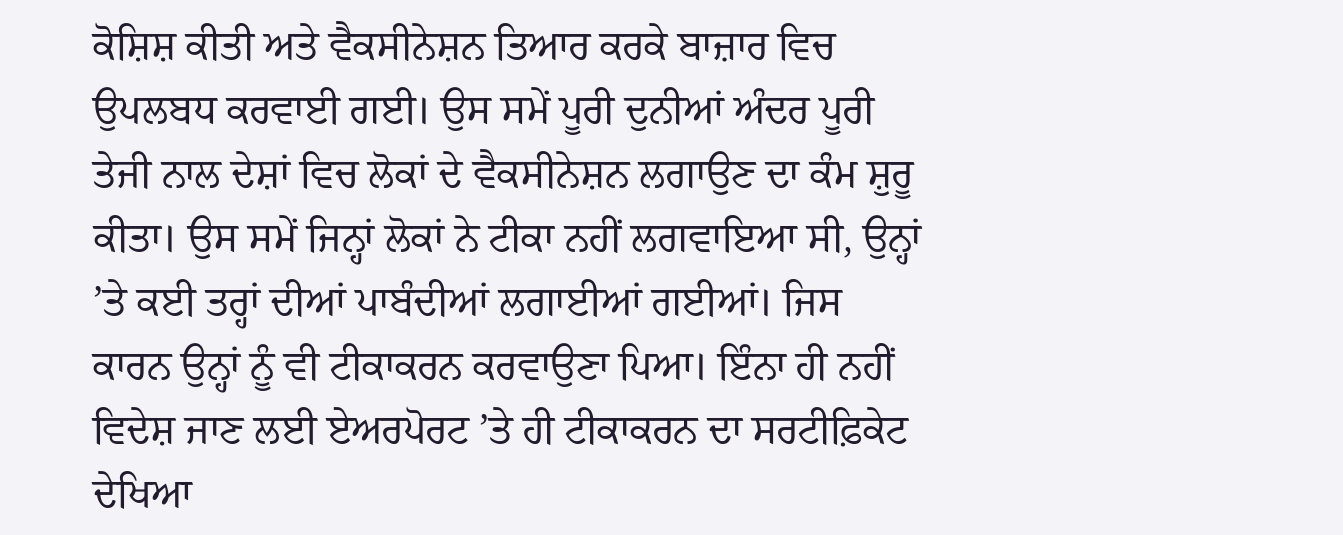ਕੋਸ਼ਿਸ਼ ਕੀਤੀ ਅਤੇ ਵੈਕਸੀਨੇਸ਼ਨ ਤਿਆਰ ਕਰਕੇ ਬਾਜ਼ਾਰ ਵਿਚ ਉਪਲਬਧ ਕਰਵਾਈ ਗਈ। ਉਸ ਸਮੇਂ ਪੂਰੀ ਦੁਨੀਆਂ ਅੰਦਰ ਪੂਰੀ ਤੇਜੀ ਨਾਲ ਦੇਸ਼ਾਂ ਵਿਚ ਲੋਕਾਂ ਦੇ ਵੈਕਸੀਨੇਸ਼ਨ ਲਗਾਉਣ ਦਾ ਕੰਮ ਸ਼ੁਰੂ ਕੀਤਾ। ਉਸ ਸਮੇਂ ਜਿਨ੍ਹਾਂ ਲੋਕਾਂ ਨੇ ਟੀਕਾ ਨਹੀਂ ਲਗਵਾਇਆ ਸੀ, ਉਨ੍ਹਾਂ ’ਤੇ ਕਈ ਤਰ੍ਹਾਂ ਦੀਆਂ ਪਾਬੰਦੀਆਂ ਲਗਾਈਆਂ ਗਈਆਂ। ਜਿਸ ਕਾਰਨ ਉਨ੍ਹਾਂ ਨੂੰ ਵੀ ਟੀਕਾਕਰਨ ਕਰਵਾਉਣਾ ਪਿਆ। ਇੰਨਾ ਹੀ ਨਹੀਂ ਵਿਦੇਸ਼ ਜਾਣ ਲਈ ਏਅਰਪੋਰਟ ’ਤੇ ਹੀ ਟੀਕਾਕਰਨ ਦਾ ਸਰਟੀਫ਼ਿਕੇਟ ਦੇਖਿਆ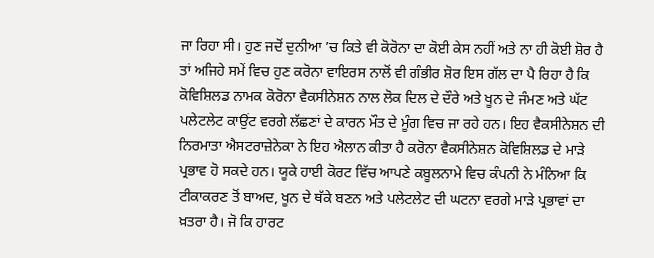ਜਾ ਰਿਹਾ ਸੀ। ਹੁਣ ਜਦੋਂ ਦੁਨੀਆ ’ਚ ਕਿਤੇ ਵੀ ਕੋਰੋਨਾ ਦਾ ਕੋਈ ਕੇਸ ਨਹੀਂ ਅਤੇ ਨਾ ਹੀ ਕੋਈ ਸ਼ੋਰ ਹੈ ਤਾਂ ਅਜਿਹੇ ਸਮੇਂ ਵਿਚ ਹੁਣ ਕਰੋਨਾ ਵਾਇਰਸ ਨਾਲੋਂ ਵੀ ਗੰਭੀਰ ਸ਼ੋਰ ਇਸ ਗੱਲ ਦਾ ਪੈ ਰਿਹਾ ਹੈ ਕਿ ਕੋਵਿਸ਼ਿਲਡ ਨਾਮਕ ਕੋਰੋਨਾ ਵੈਕਸੀਨੇਸ਼ਨ ਨਾਲ ਲੋਕ ਦਿਲ ਦੇ ਦੌਰੇ ਅਤੇ ਖੂਨ ਦੇ ਜੰਮਣ ਅਤੇ ਘੱਟ ਪਲੇਟਲੇਟ ਕਾਉਂਟ ਵਰਗੇ ਲੱਛਣਾਂ ਦੇ ਕਾਰਨ ਮੌਤ ਦੇ ਮੂੰਗ ਵਿਚ ਜਾ ਰਹੇ ਹਨ। ਇਹ ਵੈਕਸੀਨੇਸ਼ਨ ਦੀ ਨਿਰਮਾਤਾ ਐਸਟਰਾਜ਼ੇਨੇਕਾ ਨੇ ਇਹ ਐਲਾਨ ਕੀਤਾ ਹੈ ਕਰੋਨਾ ਵੈਕਸੀਨੇਸ਼ਨ ਕੋਵਿਸ਼ਿਲਡ ਦੇ ਮਾੜੇ ਪ੍ਰਭਾਵ ਹੋ ਸਕਦੇ ਹਨ। ਯੂਕੇ ਹਾਈ ਕੋਰਟ ਵਿੱਚ ਆਪਣੇ ਕਬੂਲਨਾਮੇ ਵਿਚ ਕੰਪਨੀ ਨੇ ਮੰਨਿਆ ਕਿ ਟੀਕਾਕਰਣ ਤੋਂ ਬਾਅਦ, ਖੂਨ ਦੇ ਥੱਕੇ ਬਣਨ ਅਤੇ ਪਲੇਟਲੇਟ ਦੀ ਘਟਨਾ ਵਰਗੇ ਮਾੜੇ ਪ੍ਰਭਾਵਾਂ ਦਾ ਖ਼ਤਰਾ ਹੈ। ਜੋ ਕਿ ਹਾਰਟ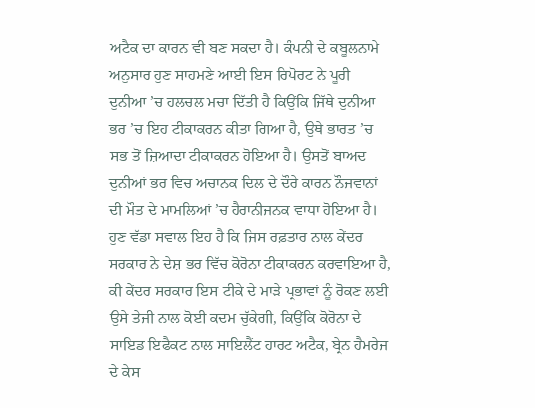ਅਟੈਕ ਦਾ ਕਾਰਨ ਵੀ ਬਣ ਸਕਦਾ ਹੈ। ਕੰਪਨੀ ਦੇ ਕਬੂਲਨਾਮੇ ਅਨੁਸਾਰ ਹੁਣ ਸਾਹਮਣੇ ਆਈ ਇਸ ਰਿਪੋਰਟ ਨੇ ਪੂਰੀ ਦੁਨੀਆ ’ਚ ਹਲਚਲ ਮਚਾ ਦਿੱਤੀ ਹੈ ਕਿਉਂਕਿ ਜਿੱਥੇ ਦੁਨੀਆ ਭਰ ’ਚ ਇਹ ਟੀਕਾਕਰਨ ਕੀਤਾ ਗਿਆ ਹੈ, ਉਥੇ ਭਾਰਤ ’ਚ ਸਭ ਤੋਂ ਜ਼ਿਆਦਾ ਟੀਕਾਕਰਨ ਹੋਇਆ ਹੈ। ਉਸਤੋਂ ਬਾਅਦ ਦੁਨੀਆਂ ਭਰ ਵਿਚ ਅਚਾਨਕ ਦਿਲ ਦੇ ਦੌਰੇ ਕਾਰਨ ਨੌਜਵਾਨਾਂ ਦੀ ਮੌਤ ਦੇ ਮਾਮਲਿਆਂ ’ਚ ਹੈਰਾਨੀਜਨਕ ਵਾਧਾ ਹੋਇਆ ਹੈ। ਹੁਣ ਵੱਡਾ ਸਵਾਲ ਇਹ ਹੈ ਕਿ ਜਿਸ ਰਫ਼ਤਾਰ ਨਾਲ ਕੇਂਦਰ ਸਰਕਾਰ ਨੇ ਦੇਸ਼ ਭਰ ਵਿੱਚ ਕੋਰੋਨਾ ਟੀਕਾਕਰਨ ਕਰਵਾਇਆ ਹੈ, ਕੀ ਕੇਂਦਰ ਸਰਕਾਰ ਇਸ ਟੀਕੇ ਦੇ ਮਾੜੇ ਪ੍ਰਭਾਵਾਂ ਨੂੰ ਰੋਕਣ ਲਈ ਉਸੇ ਤੇਜੀ ਨਾਲ ਕੋਈ ਕਦਮ ਚੁੱਕੇਗੀ, ਕਿਉਂਕਿ ਕੋਰੋਨਾ ਦੇ ਸਾਇਡ ਇਫੈਕਟ ਨਾਲ ਸਾਇਲੈਂਟ ਹਾਰਟ ਅਟੈਕ, ਬ੍ਰੇਨ ਹੈਮਰੇਜ ਦੇ ਕੇਸ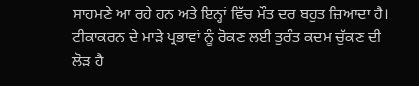ਸਾਹਮਣੇ ਆ ਰਹੇ ਹਨ ਅਤੇ ਇਨ੍ਹਾਂ ਵਿੱਚ ਮੌਤ ਦਰ ਬਹੁਤ ਜ਼ਿਆਦਾ ਹੈ। ਟੀਕਾਕਰਨ ਦੇ ਮਾੜੇ ਪ੍ਰਭਾਵਾਂ ਨੂੰ ਰੋਕਣ ਲਈ ਤੁਰੰਤ ਕਦਮ ਚੁੱਕਣ ਦੀ ਲੋੜ ਹੈ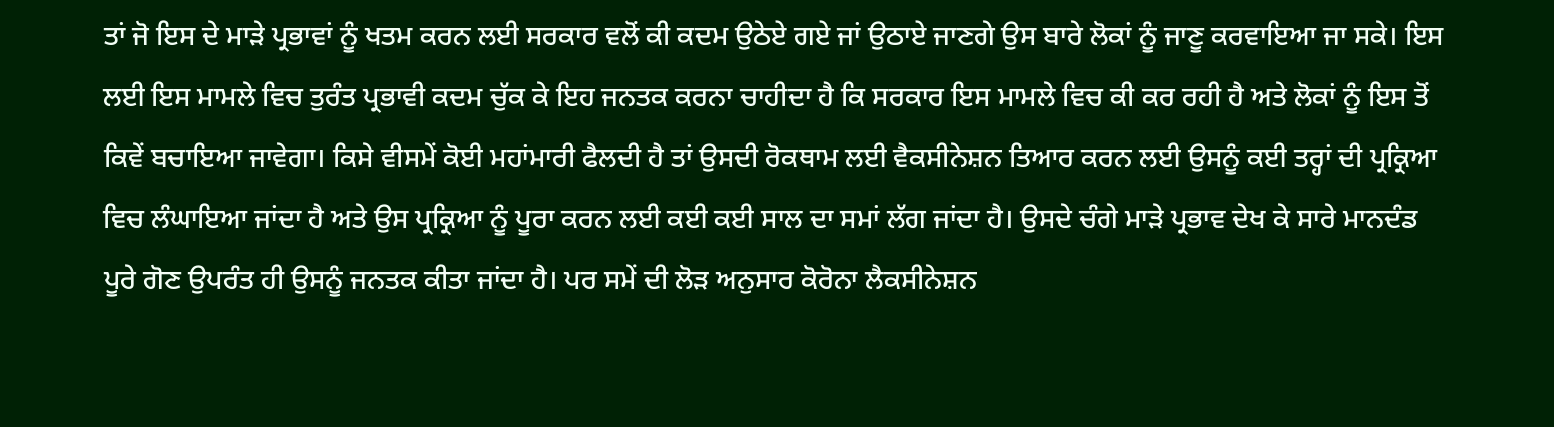ਤਾਂ ਜੋ ਇਸ ਦੇ ਮਾੜੇ ਪ੍ਰਭਾਵਾਂ ਨੂੰ ਖਤਮ ਕਰਨ ਲਈ ਸਰਕਾਰ ਵਲੋਂ ਕੀ ਕਦਮ ਉਠੇਏ ਗਏ ਜਾਂ ਉਠਾਏ ਜਾਣਗੇ ਉਸ ਬਾਰੇ ਲੋਕਾਂ ਨੂੰ ਜਾਣੂ ਕਰਵਾਇਆ ਜਾ ਸਕੇ। ਇਸ ਲਈ ਇਸ ਮਾਮਲੇ ਵਿਚ ਤੁਰੰਤ ਪ੍ਰਭਾਵੀ ਕਦਮ ਚੁੱਕ ਕੇ ਇਹ ਜਨਤਕ ਕਰਨਾ ਚਾਹੀਦਾ ਹੈ ਕਿ ਸਰਕਾਰ ਇਸ ਮਾਮਲੇ ਵਿਚ ਕੀ ਕਰ ਰਹੀ ਹੈ ਅਤੇ ਲੋਕਾਂ ਨੂੰ ਇਸ ਤੋਂ ਕਿਵੇਂ ਬਚਾਇਆ ਜਾਵੇਗਾ। ਕਿਸੇ ਵੀਸਮੇਂ ਕੋਈ ਮਹਾਂਮਾਰੀ ਫੈਲਦੀ ਹੈ ਤਾਂ ਉਸਦੀ ਰੋਕਥਾਮ ਲਈ ਵੈਕਸੀਨੇਸ਼ਨ ਤਿਆਰ ਕਰਨ ਲਈ ਉਸਨੂੰ ਕਈ ਤਰ੍ਹਾਂ ਦੀ ਪ੍ਰਕ੍ਰਿਆ ਵਿਚ ਲੰਘਾਇਆ ਜਾਂਦਾ ਹੈ ਅਤੇ ਉਸ ਪ੍ਰਕ੍ਰਿਆ ਨੂੰ ਪੂਰਾ ਕਰਨ ਲਈ ਕਈ ਕਈ ਸਾਲ ਦਾ ਸਮਾਂ ਲੱਗ ਜਾਂਦਾ ਹੈ। ਉਸਦੇ ਚੰਗੇ ਮਾੜੇ ਪ੍ਰਭਾਵ ਦੇਖ ਕੇ ਸਾਰੇ ਮਾਨਦੰਡ ਪੂਰੇ ਗੋਣ ਉਪਰੰਤ ਹੀ ਉਸਨੂੰ ਜਨਤਕ ਕੀਤਾ ਜਾਂਦਾ ਹੈ। ਪਰ ਸਮੇਂ ਦੀ ਲੋੜ ਅਨੁਸਾਰ ਕੋਰੋਨਾ ਲੈਕਸੀਨੇਸ਼ਨ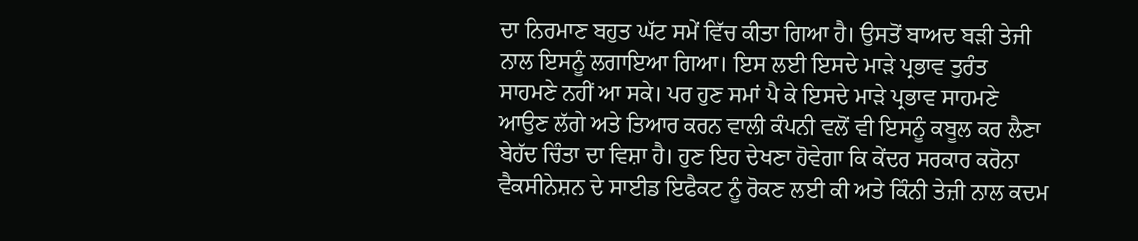ਦਾ ਨਿਰਮਾਣ ਬਹੁਤ ਘੱਟ ਸਮੇਂ ਵਿੱਚ ਕੀਤਾ ਗਿਆ ਹੈ। ਉਸਤੋਂ ਬਾਅਦ ਬੜੀ ਤੇਜੀ ਨਾਲ ਇਸਨੂੰ ਲਗਾਇਆ ਗਿਆ। ਇਸ ਲਈ ਇਸਦੇ ਮਾੜੇ ਪ੍ਰਭਾਵ ਤੁਰੰਤ ਸਾਹਮਣੇ ਨਹੀਂ ਆ ਸਕੇ। ਪਰ ਹੁਣ ਸਮਾਂ ਪੈ ਕੇ ਇਸਦੇ ਮਾੜੇ ਪ੍ਰਭਾਵ ਸਾਹਮਣੇ ਆਉਣ ਲੱਗੇ ਅਤੇ ਤਿਆਰ ਕਰਨ ਵਾਲੀ ਕੰਪਨੀ ਵਲੋਂ ਵੀ ਇਸਨੂੰ ਕਬੂਲ ਕਰ ਲੈਣਾ ਬੇਹੱਦ ਚਿੰਤਾ ਦਾ ਵਿਸ਼ਾ ਹੈ। ਹੁਣ ਇਹ ਦੇਖਣਾ ਹੋਵੇਗਾ ਕਿ ਕੇਂਦਰ ਸਰਕਾਰ ਕਰੋਨਾ ਵੈਕਸੀਨੇਸ਼ਨ ਦੇ ਸਾਈਡ ਇਫੈਕਟ ਨੂੰ ਰੋਕਣ ਲਈ ਕੀ ਅਤੇ ਕਿੰਨੀ ਤੇਜ਼ੀ ਨਾਲ ਕਦਮ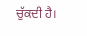ਚੁੱਕਦੀ ਹੈ।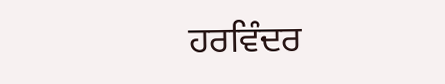ਹਰਵਿੰਦਰ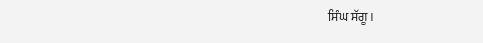ਸਿੰਘ ਸੱਗੂ।